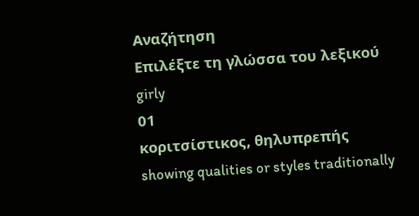Αναζήτηση
Επιλέξτε τη γλώσσα του λεξικού
girly
01
κοριτσίστικος, θηλυπρεπής
showing qualities or styles traditionally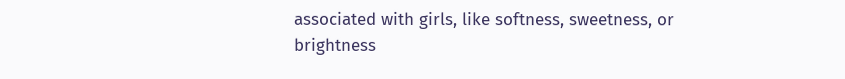associated with girls, like softness, sweetness, or brightness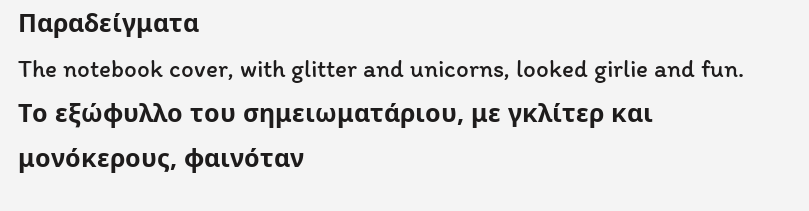Παραδείγματα
The notebook cover, with glitter and unicorns, looked girlie and fun.
Το εξώφυλλο του σημειωματάριου, με γκλίτερ και μονόκερους, φαινόταν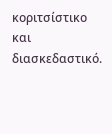κοριτσίστικο και διασκεδαστικό.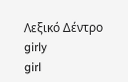Λεξικό Δέντρο
girly
girl